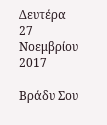Δευτέρα 27 Νοεμβρίου 2017

Βράδυ Σου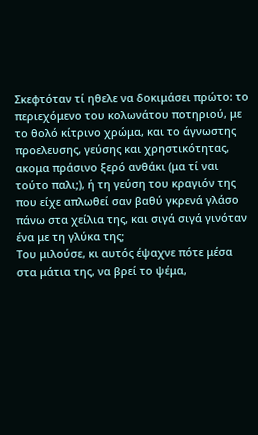Σκεφτόταν τί ηθελε να δοκιμάσει πρώτο: το περιεχόμενο του κολωνάτου ποτηριού, με το θολό κίτρινο χρώμα, και το άγνωστης προελευσης, γεύσης και χρηστικότητας, ακομα πράσινο ξερό ανθάκι (μα τί ναι τούτο παλι;), ή τη γεύση του κραγιόν της που είχε απλωθεί σαν βαθύ γκρενά γλάσο πάνω στα χείλια της, και σιγά σιγά γινόταν ένα με τη γλύκα της;
Του μιλούσε, κι αυτός έψαχνε πότε μέσα στα μάτια της, να βρεί το ψέμα,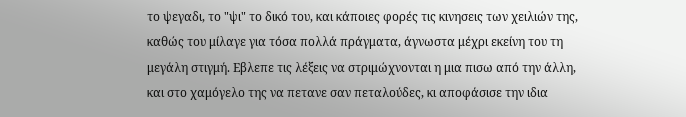το ψεγαδι, το "ψι" το δικό του, και κάποιες φορές τις κινησεις των χειλιών της, καθώς του μίλαγε για τόσα πολλά πράγματα, άγνωστα μέχρι εκείνη του τη μεγάλη στιγμή. Εβλεπε τις λέξεις να στριμώχνονται η μια πισω από την άλλη, και στο χαμόγελο της να πετανε σαν πεταλούδες, κι αποφάσισε την ιδια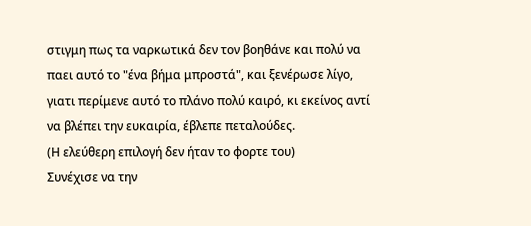στιγμη πως τα ναρκωτικά δεν τον βοηθάνε και πολύ να παει αυτό το "ένα βήμα μπροστά", και ξενέρωσε λίγο, γιατι περίμενε αυτό το πλάνο πολύ καιρό, κι εκείνος αντί να βλέπει την ευκαιρία, έβλεπε πεταλούδες.
(Η ελεύθερη επιλογή δεν ήταν το φορτε του)
Συνέχισε να την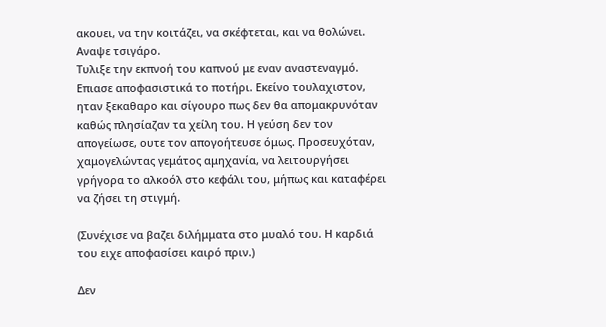ακουει, να την κοιτάζει, να σκέφτεται, και να θολώνει.
Αναψε τσιγάρο.
Τυλιξε την εκπνοή του καπνού με εναν αναστεναγμό. Επιασε αποφασιστικά το ποτήρι. Εκείνο τουλαχιστον, ηταν ξεκαθαρο και σίγουρο πως δεν θα απομακρυνόταν καθώς πλησίαζαν τα χείλη του. Η γεύση δεν τον απογείωσε, ουτε τον απογοήτευσε όμως. Προσευχόταν, χαμογελώντας γεμάτος αμηχανία, να λειτουργήσει γρήγορα το αλκοόλ στο κεφάλι του, μήπως και καταφέρει να ζήσει τη στιγμή.

(Συνέχισε να βαζει διλήμματα στο μυαλό του. Η καρδιά του ειχε αποφασίσει καιρό πριν.)

Δεν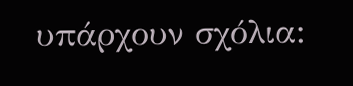υπάρχουν σχόλια: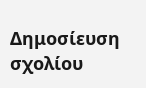Δημοσίευση σχολίου